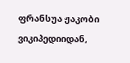ფრანსუა ჟაკობი
ვიკიპედიიდან,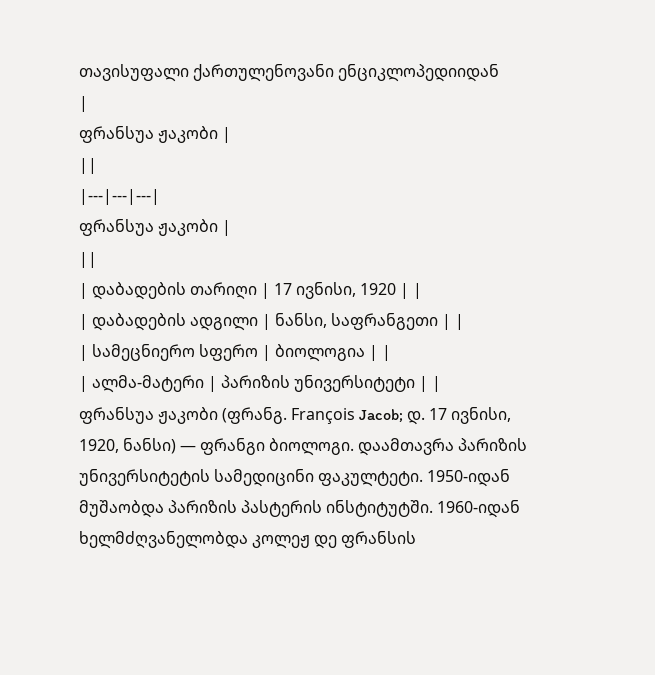თავისუფალი ქართულენოვანი ენციკლოპედიიდან
|
ფრანსუა ჟაკობი |
||
|---|---|---|
ფრანსუა ჟაკობი |
||
| დაბადების თარიღი | 17 ივნისი, 1920 | |
| დაბადების ადგილი | ნანსი, საფრანგეთი | |
| სამეცნიერო სფერო | ბიოლოგია | |
| ალმა-მატერი | პარიზის უნივერსიტეტი | |
ფრანსუა ჟაკობი (ფრანგ. François Jacob; დ. 17 ივნისი, 1920, ნანსი) — ფრანგი ბიოლოგი. დაამთავრა პარიზის უნივერსიტეტის სამედიცინი ფაკულტეტი. 1950-იდან მუშაობდა პარიზის პასტერის ინსტიტუტში. 1960-იდან ხელმძღვანელობდა კოლეჟ დე ფრანსის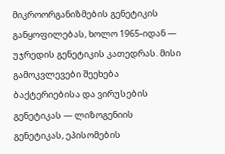მიკროორგანიზმების გენეტიკის განყოფილებას, ხოლო 1965-იდან — უჯრედის გენეტიკის კათედრას. მისი გამოკვლევები შეეხება ბაქტერიებისა და ვირუსების გენეტიკას — ლიზოგენიის გენეტიკას, ეპისომების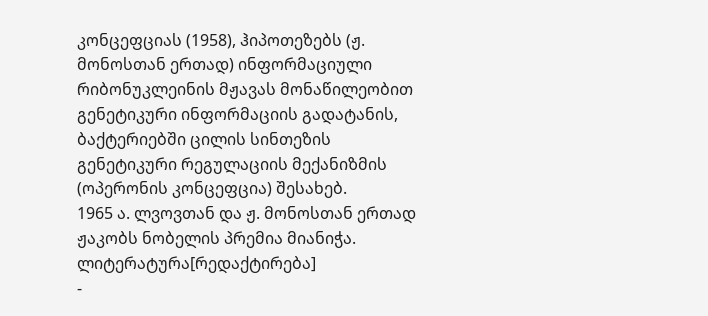კონცეფციას (1958), ჰიპოთეზებს (ჟ. მონოსთან ერთად) ინფორმაციული რიბონუკლეინის მჟავას მონაწილეობით გენეტიკური ინფორმაციის გადატანის, ბაქტერიებში ცილის სინთეზის გენეტიკური რეგულაციის მექანიზმის (ოპერონის კონცეფცია) შესახებ.
1965 ა. ლვოვთან და ჟ. მონოსთან ერთად ჟაკობს ნობელის პრემია მიანიჭა.
ლიტერატურა[რედაქტირება]
-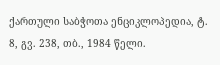ქართული საბჭოთა ენციკლოპედია, ტ. 8, გვ. 238, თბ., 1984 წელი.